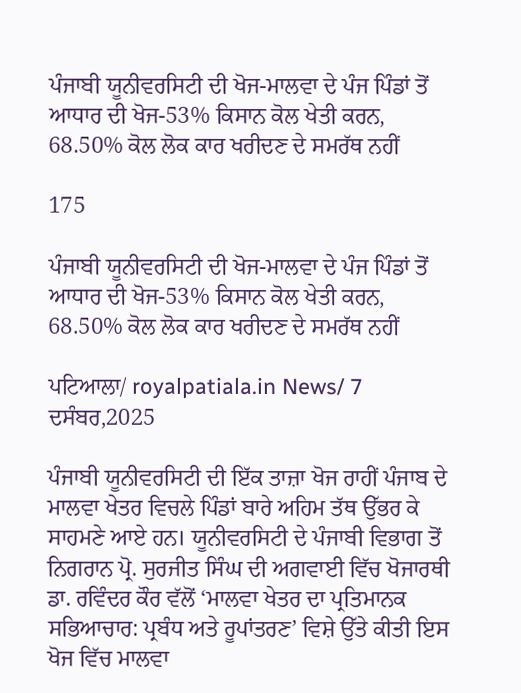ਪੰਜਾਬੀ ਯੂਨੀਵਰਸਿਟੀ ਦੀ ਖੋਜ-ਮਾਲਵਾ ਦੇ ਪੰਜ ਪਿੰਡਾਂ ਤੋਂ ਆਧਾਰ ਦੀ ਖੋਜ-53% ਕਿਸਾਨ ਕੋਲ ਖੇਤੀ ਕਰਨ, 68.50% ਕੋਲ ਲੋਕ ਕਾਰ ਖਰੀਦਣ ਦੇ ਸਮਰੱਥ ਨਹੀਂ

175

ਪੰਜਾਬੀ ਯੂਨੀਵਰਸਿਟੀ ਦੀ ਖੋਜ-ਮਾਲਵਾ ਦੇ ਪੰਜ ਪਿੰਡਾਂ ਤੋਂ ਆਧਾਰ ਦੀ ਖੋਜ-53% ਕਿਸਾਨ ਕੋਲ ਖੇਤੀ ਕਰਨ, 68.50% ਕੋਲ ਲੋਕ ਕਾਰ ਖਰੀਦਣ ਦੇ ਸਮਰੱਥ ਨਹੀਂ

ਪਟਿਆਲਾ/ royalpatiala.in News/ 7 ਦਸੰਬਰ,2025

ਪੰਜਾਬੀ ਯੂਨੀਵਰਸਿਟੀ ਦੀ ਇੱਕ ਤਾਜ਼ਾ ਖੋਜ ਰਾਹੀਂ ਪੰਜਾਬ ਦੇ ਮਾਲਵਾ ਖੇਤਰ ਵਿਚਲੇ ਪਿੰਡਾਂ ਬਾਰੇ ਅਹਿਮ ਤੱਥ ਉੱਭਰ ਕੇ ਸਾਹਮਣੇ ਆਏ ਹਨ। ਯੂਨੀਵਰਸਿਟੀ ਦੇ ਪੰਜਾਬੀ ਵਿਭਾਗ ਤੋਂ ਨਿਗਰਾਨ ਪ੍ਰੋ. ਸੁਰਜੀਤ ਸਿੰਘ ਦੀ ਅਗਵਾਈ ਵਿੱਚ ਖੋਜਾਰਥੀ ਡਾ. ਰਵਿੰਦਰ ਕੌਰ ਵੱਲੋਂ ‘ਮਾਲਵਾ ਖੇਤਰ ਦਾ ਪ੍ਰਤਿਮਾਨਕ ਸਭਿਆਚਾਰ: ਪ੍ਰਬੰਧ ਅਤੇ ਰੂਪਾਂਤਰਣ’ ਵਿਸ਼ੇ ਉੱਤੇ ਕੀਤੀ ਇਸ ਖੋਜ ਵਿੱਚ ਮਾਲਵਾ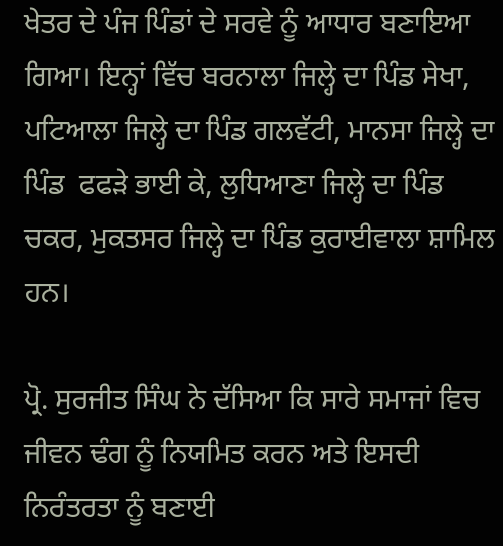ਖੇਤਰ ਦੇ ਪੰਜ ਪਿੰਡਾਂ ਦੇ ਸਰਵੇ ਨੂੰ ਆਧਾਰ ਬਣਾਇਆ ਗਿਆ। ਇਨ੍ਹਾਂ ਵਿੱਚ ਬਰਨਾਲਾ ਜਿਲ੍ਹੇ ਦਾ ਪਿੰਡ ਸੇਖਾ, ਪਟਿਆਲਾ ਜਿਲ੍ਹੇ ਦਾ ਪਿੰਡ ਗਲਵੱਟੀ, ਮਾਨਸਾ ਜਿਲ੍ਹੇ ਦਾ ਪਿੰਡ  ਫਫੜੇ ਭਾਈ ਕੇ, ਲੁਧਿਆਣਾ ਜਿਲ੍ਹੇ ਦਾ ਪਿੰਡ ਚਕਰ, ਮੁਕਤਸਰ ਜਿਲ੍ਹੇ ਦਾ ਪਿੰਡ ਕੁਰਾਈਵਾਲਾ ਸ਼ਾਮਿਲ ਹਨ।

ਪ੍ਰੋ. ਸੁਰਜੀਤ ਸਿੰਘ ਨੇ ਦੱਸਿਆ ਕਿ ਸਾਰੇ ਸਮਾਜਾਂ ਵਿਚ ਜੀਵਨ ਢੰਗ ਨੂੰ ਨਿਯਮਿਤ ਕਰਨ ਅਤੇ ਇਸਦੀ ਨਿਰੰਤਰਤਾ ਨੂੰ ਬਣਾਈ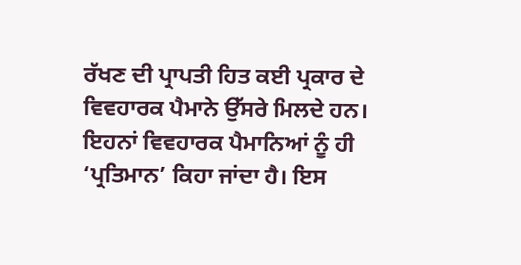ਰੱਖਣ ਦੀ ਪ੍ਰਾਪਤੀ ਹਿਤ ਕਈ ਪ੍ਰਕਾਰ ਦੇ ਵਿਵਹਾਰਕ ਪੈਮਾਨੇ ਉੱਸਰੇ ਮਿਲਦੇ ਹਨ। ਇਹਨਾਂ ਵਿਵਹਾਰਕ ਪੈਮਾਨਿਆਂ ਨੂੰ ਹੀ ‘ਪ੍ਰਤਿਮਾਨ’ ਕਿਹਾ ਜਾਂਦਾ ਹੈ। ਇਸ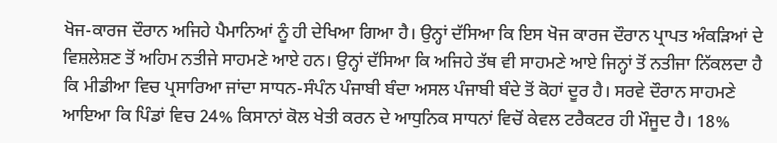ਖੋਜ-ਕਾਰਜ ਦੌਰਾਨ ਅਜਿਹੇ ਪੈਮਾਨਿਆਂ ਨੂੰ ਹੀ ਦੇਖਿਆ ਗਿਆ ਹੈ। ਉਨ੍ਹਾਂ ਦੱਸਿਆ ਕਿ ਇਸ ਖੋਜ ਕਾਰਜ ਦੌਰਾਨ ਪ੍ਰਾਪਤ ਅੰਕੜਿਆਂ ਦੇ ਵਿਸ਼ਲੇਸ਼ਣ ਤੋਂ ਅਹਿਮ ਨਤੀਜੇ ਸਾਹਮਣੇ ਆਏ ਹਨ। ਉਨ੍ਹਾਂ ਦੱਸਿਆ ਕਿ ਅਜਿਹੇ ਤੱਥ ਵੀ ਸਾਹਮਣੇ ਆਏ ਜਿਨ੍ਹਾਂ ਤੋਂ ਨਤੀਜਾ ਨਿੱਕਲਦਾ ਹੈ ਕਿ ਮੀਡੀਆ ਵਿਚ ਪ੍ਰਸਾਰਿਆ ਜਾਂਦਾ ਸਾਧਨ-ਸੰਪੰਨ ਪੰਜਾਬੀ ਬੰਦਾ ਅਸਲ ਪੰਜਾਬੀ ਬੰਦੇ ਤੋਂ ਕੋਹਾਂ ਦੂਰ ਹੈ। ਸਰਵੇ ਦੌਰਾਨ ਸਾਹਮਣੇ ਆਇਆ ਕਿ ਪਿੰਡਾਂ ਵਿਚ 24% ਕਿਸਾਨਾਂ ਕੋਲ ਖੇਤੀ ਕਰਨ ਦੇ ਆਧੁਨਿਕ ਸਾਧਨਾਂ ਵਿਚੋਂ ਕੇਵਲ ਟਰੈਕਟਰ ਹੀ ਮੌਜੂਦ ਹੈ। 18%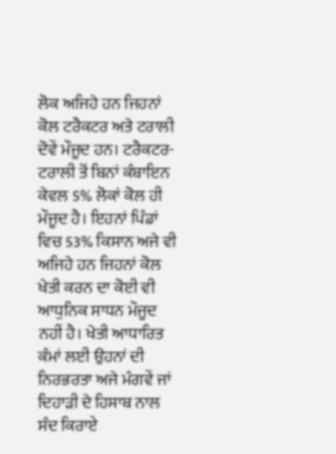ਲੋਕ ਅਜਿਹੇ ਹਨ ਜਿਹਨਾਂ ਕੋਲ ਟਰੈਕਟਰ ਅਤੇ ਟਰਾਲੀ ਦੋਵੇਂ ਮੌਜੂਦ ਹਨ। ਟਰੈਕਟਰ-ਟਰਾਲੀ ਤੋਂ ਬਿਨਾਂ ਕੰਬਾਇਨ ਕੇਵਲ 5% ਲੋਕਾਂ ਕੋਲ ਹੀ ਮੌਜੂਦ ਹੈ। ਇਹਨਾਂ ਪਿੰਡਾਂ ਵਿਚ 53% ਕਿਸਾਨ ਅਜੇ ਵੀ ਅਜਿਹੇ ਹਨ ਜਿਹਨਾਂ ਕੋਲ ਖੇਤੀ ਕਰਨ ਦਾ ਕੋਈ ਵੀ ਆਧੁਨਿਕ ਸਾਧਨ ਮੌਜੂਦ ਨਹੀਂ ਹੈ। ਖੇਤੀ ਆਧਾਰਿਤ ਕੰਮਾਂ ਲਈ ਉਹਨਾਂ ਦੀ ਨਿਰਭਰਤਾ ਅਜੇ ਮੰਗਵੇਂ ਜਾਂ ਦਿਹਾੜੀ ਦੇ ਹਿਸਾਬ ਨਾਲ ਸੰਦ ਕਿਰਾਏ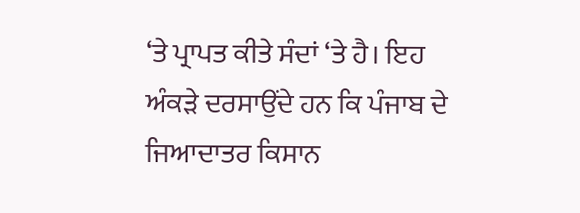‘ਤੇ ਪ੍ਰਾਪਤ ਕੀਤੇ ਸੰਦਾਂ ‘ਤੇ ਹੈ। ਇਹ ਅੰਕੜੇ ਦਰਸਾਉਂਦੇ ਹਨ ਕਿ ਪੰਜਾਬ ਦੇ ਜਿਆਦਾਤਰ ਕਿਸਾਨ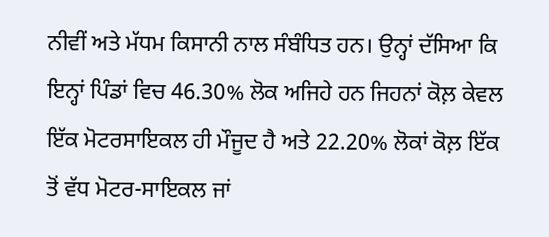ਨੀਵੀਂ ਅਤੇ ਮੱਧਮ ਕਿਸਾਨੀ ਨਾਲ ਸੰਬੰਧਿਤ ਹਨ। ਉਨ੍ਹਾਂ ਦੱਸਿਆ ਕਿ ਇਨ੍ਹਾਂ ਪਿੰਡਾਂ ਵਿਚ 46.30% ਲੋਕ ਅਜਿਹੇ ਹਨ ਜਿਹਨਾਂ ਕੋਲ਼ ਕੇਵਲ ਇੱਕ ਮੋਟਰਸਾਇਕਲ ਹੀ ਮੌਜੂਦ ਹੈ ਅਤੇ 22.20% ਲੋਕਾਂ ਕੋਲ਼ ਇੱਕ ਤੋਂ ਵੱਧ ਮੋਟਰ-ਸਾਇਕਲ ਜਾਂ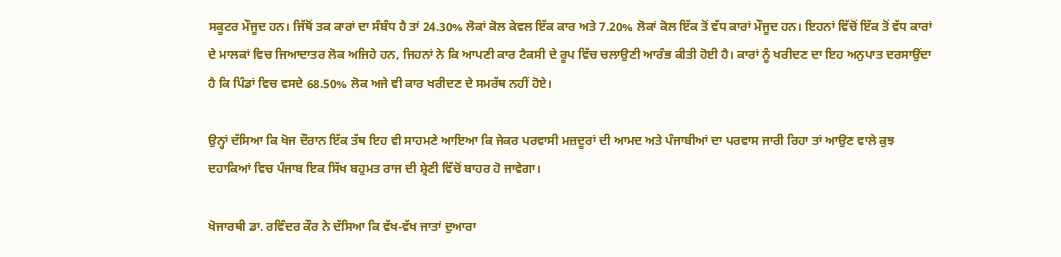ਸਕੂਟਰ ਮੌਜੂਦ ਹਨ। ਜਿੱਥੋਂ ਤਕ ਕਾਰਾਂ ਦਾ ਸੰਬੰਧ ਹੈ ਤਾਂ 24.30% ਲੋਕਾਂ ਕੋਲ ਕੇਵਲ ਇੱਕ ਕਾਰ ਅਤੇ 7.20% ਲੋਕਾਂ ਕੋਲ ਇੱਕ ਤੋਂ ਵੱਧ ਕਾਰਾਂ ਮੌਜੂਦ ਹਨ। ਇਹਨਾਂ ਵਿੱਚੋਂ ਇੱਕ ਤੋਂ ਵੱਧ ਕਾਰਾਂ ਦੇ ਮਾਲਕਾਂ ਵਿਚ ਜਿਆਦਾਤਰ ਲੋਕ ਅਜਿਹੇ ਹਨ, ਜਿਹਨਾਂ ਨੇ ਕਿ ਆਪਣੀ ਕਾਰ ਟੈਕਸੀ ਦੇ ਰੂਪ ਵਿੱਚ ਚਲਾਉਣੀ ਆਰੰਭ ਕੀਤੀ ਹੋਈ ਹੈ। ਕਾਰਾਂ ਨੂੰ ਖਰੀਦਣ ਦਾ ਇਹ ਅਨੁਪਾਤ ਦਰਸਾਉਂਦਾ ਹੈ ਕਿ ਪਿੰਡਾਂ ਵਿਚ ਵਸਦੇ 68.50% ਲੋਕ ਅਜੇ ਵੀ ਕਾਰ ਖਰੀਦਣ ਦੇ ਸਮਰੱਥ ਨਹੀਂ ਹੋਏ।

ਉਨ੍ਹਾਂ ਦੱਸਿਆ ਕਿ ਖੋਜ ਦੌਰਾਨ ਇੱਕ ਤੱਥ ਇਹ ਵੀ ਸਾਹਮਣੇ ਆਇਆ ਕਿ ਜੇਕਰ ਪਰਵਾਸੀ ਮਜ਼ਦੂਰਾਂ ਦੀ ਆਮਦ ਅਤੇ ਪੰਜਾਬੀਆਂ ਦਾ ਪਰਵਾਸ ਜਾਰੀ ਰਿਹਾ ਤਾਂ ਆਉਣ ਵਾਲੇ ਕੁਝ ਦਹਾਕਿਆਂ ਵਿਚ ਪੰਜਾਬ ਇਕ ਸਿੱਖ ਬਹੁਮਤ ਰਾਜ ਦੀ ਸ਼੍ਰੇਣੀ ਵਿੱਚੋਂ ਬਾਹਰ ਹੋ ਜਾਵੇਗਾ।

ਖੋਜਾਰਥੀ ਡਾ. ਰਵਿੰਦਰ ਕੌਰ ਨੇ ਦੱਸਿਆ ਕਿ ਵੱਖ-ਵੱਖ ਜਾਤਾਂ ਦੁਆਰਾ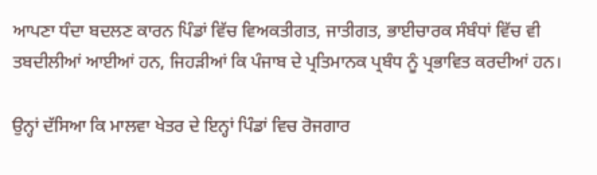ਆਪਣਾ ਧੰਦਾ ਬਦਲਣ ਕਾਰਨ ਪਿੰਡਾਂ ਵਿੱਚ ਵਿਅਕਤੀਗਤ, ਜਾਤੀਗਤ, ਭਾਈਚਾਰਕ ਸੰਬੰਧਾਂ ਵਿੱਚ ਵੀ ਤਬਦੀਲੀਆਂ ਆਈਆਂ ਹਨ, ਜਿਹੜੀਆਂ ਕਿ ਪੰਜਾਬ ਦੇ ਪ੍ਰਤਿਮਾਨਕ ਪ੍ਰਬੰਧ ਨੂੰ ਪ੍ਰਭਾਵਿਤ ਕਰਦੀਆਂ ਹਨ।

ਉਨ੍ਹਾਂ ਦੱਸਿਆ ਕਿ ਮਾਲਵਾ ਖੇਤਰ ਦੇ ਇਨ੍ਹਾਂ ਪਿੰਡਾਂ ਵਿਚ ਰੋਜਗਾਰ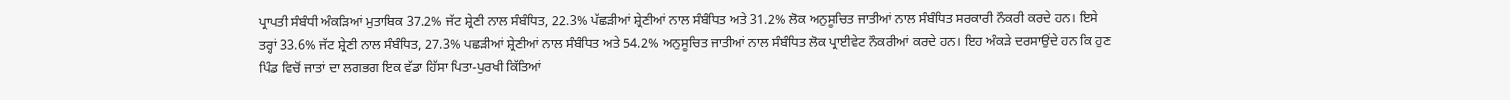ਪ੍ਰਾਪਤੀ ਸੰਬੰਧੀ ਅੰਕੜਿਆਂ ਮੁਤਾਬਿਕ 37.2% ਜੱਟ ਸ਼੍ਰੇਣੀ ਨਾਲ ਸੰਬੰਧਿਤ, 22.3% ਪੱਛੜੀਆਂ ਸ਼੍ਰੇਣੀਆਂ ਨਾਲ ਸੰਬੰਧਿਤ ਅਤੇ 31.2% ਲੋਕ ਅਨੁਸੂਚਿਤ ਜਾਤੀਆਂ ਨਾਲ ਸੰਬੰਧਿਤ ਸਰਕਾਰੀ ਨੌਕਰੀ ਕਰਦੇ ਹਨ। ਇਸੇ ਤਰ੍ਹਾਂ 33.6% ਜੱਟ ਸ਼੍ਰੇਣੀ ਨਾਲ ਸੰਬੰਧਿਤ, 27.3% ਪਛੜੀਆਂ ਸ਼੍ਰੇਣੀਆਂ ਨਾਲ ਸੰਬੰਧਿਤ ਅਤੇ 54.2% ਅਨੁਸੂਚਿਤ ਜਾਤੀਆਂ ਨਾਲ ਸੰਬੰਧਿਤ ਲੋਕ ਪ੍ਰਾਈਵੇਟ ਨੌਕਰੀਆਂ ਕਰਦੇ ਹਨ। ਇਹ ਅੰਕੜੇ ਦਰਸਾਉਂਦੇ ਹਨ ਕਿ ਹੁਣ ਪਿੰਡ ਵਿਚੋਂ ਜਾਤਾਂ ਦਾ ਲਗਭਗ ਇਕ ਵੱਡਾ ਹਿੱਸਾ ਪਿਤਾ-ਪੁਰਖੀ ਕਿੱਤਿਆਂ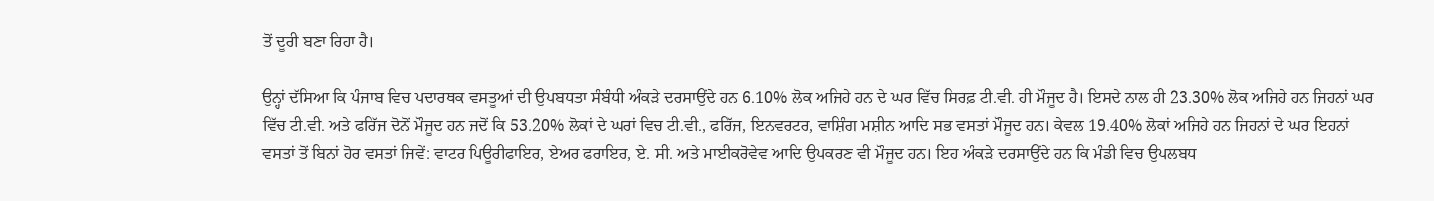ਤੋਂ ਦੂਰੀ ਬਣਾ ਰਿਹਾ ਹੈ।

ਉਨ੍ਹਾਂ ਦੱਸਿਆ ਕਿ ਪੰਜਾਬ ਵਿਚ ਪਦਾਰਥਕ ਵਸਤੂਆਂ ਦੀ ਉਪਬਧਤਾ ਸੰਬੰਧੀ ਅੰਕੜੇ ਦਰਸਾਉਂਦੇ ਹਨ 6.10% ਲੋਕ ਅਜਿਹੇ ਹਨ ਦੇ ਘਰ ਵਿੱਚ ਸਿਰਫ਼ ਟੀ.ਵੀ. ਹੀ ਮੌਜੂਦ ਹੈ। ਇਸਦੇ ਨਾਲ ਹੀ 23.30% ਲੋਕ ਅਜਿਹੇ ਹਨ ਜਿਹਨਾਂ ਘਰ ਵਿੱਚ ਟੀ.ਵੀ. ਅਤੇ ਫਰਿੱਜ ਦੋਨੋਂ ਮੌਜੂਦ ਹਨ ਜਦੋਂ ਕਿ 53.20% ਲੋਕਾਂ ਦੇ ਘਰਾਂ ਵਿਚ ਟੀ.ਵੀ., ਫਰਿੱਜ, ਇਨਵਰਟਰ, ਵਾਸ਼ਿੰਗ ਮਸ਼ੀਨ ਆਦਿ ਸਭ ਵਸਤਾਂ ਮੌਜੂਦ ਹਨ। ਕੇਵਲ 19.40% ਲੋਕਾਂ ਅਜਿਹੇ ਹਨ ਜਿਹਨਾਂ ਦੇ ਘਰ ਇਹਨਾਂ ਵਸਤਾਂ ਤੋਂ ਬਿਨਾਂ ਹੋਰ ਵਸਤਾਂ ਜਿਵੇਂ: ਵਾਟਰ ਪਿਊਰੀਫਾਇਰ, ਏਅਰ ਫਰਾਇਰ, ਏ. ਸੀ. ਅਤੇ ਮਾਈਕਰੋਵੇਵ ਆਦਿ ਉਪਕਰਣ ਵੀ ਮੌਜੂਦ ਹਨ। ਇਹ ਅੰਕੜੇ ਦਰਸਾਉਂਦੇ ਹਨ ਕਿ ਮੰਡੀ ਵਿਚ ਉਪਲਬਧ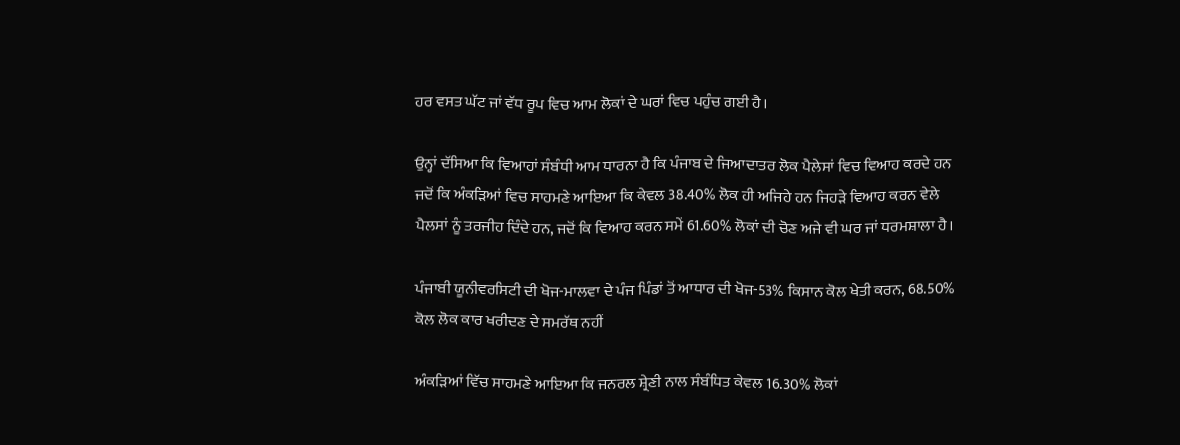ਹਰ ਵਸਤ ਘੱਟ ਜਾਂ ਵੱਧ ਰੂਪ ਵਿਚ ਆਮ ਲੋਕਾਂ ਦੇ ਘਰਾਂ ਵਿਚ ਪਹੁੰਚ ਗਈ ਹੈ।

ਉਨ੍ਹਾਂ ਦੱਸਿਆ ਕਿ ਵਿਆਹਾਂ ਸੰਬੰਧੀ ਆਮ ਧਾਰਨਾ ਹੈ ਕਿ ਪੰਜਾਬ ਦੇ ਜਿਆਦਾਤਰ ਲੋਕ ਪੈਲੇਸਾਂ ਵਿਚ ਵਿਆਹ ਕਰਦੇ ਹਨ ਜਦੋਂ ਕਿ ਅੰਕੜਿਆਂ ਵਿਚ ਸਾਹਮਣੇ ਆਇਆ ਕਿ ਕੇਵਲ 38.40% ਲੋਕ ਹੀ ਅਜਿਹੇ ਹਨ ਜਿਹੜੇ ਵਿਆਹ ਕਰਨ ਵੇਲੇ ਪੈਲਸਾਂ ਨੂੰ ਤਰਜੀਹ ਦਿੰਦੇ ਹਨ, ਜਦੋਂ ਕਿ ਵਿਆਹ ਕਰਨ ਸਮੇਂ 61.60% ਲੋਕਾਂ ਦੀ ਚੋਣ ਅਜੇ ਵੀ ਘਰ ਜਾਂ ਧਰਮਸ਼ਾਲਾ ਹੈ।

ਪੰਜਾਬੀ ਯੂਨੀਵਰਸਿਟੀ ਦੀ ਖੋਜ-ਮਾਲਵਾ ਦੇ ਪੰਜ ਪਿੰਡਾਂ ਤੋਂ ਆਧਾਰ ਦੀ ਖੋਜ-53% ਕਿਸਾਨ ਕੋਲ ਖੇਤੀ ਕਰਨ, 68.50% ਕੋਲ ਲੋਕ ਕਾਰ ਖਰੀਦਣ ਦੇ ਸਮਰੱਥ ਨਹੀਂ

ਅੰਕੜਿਆਂ ਵਿੱਚ ਸਾਹਮਣੇ ਆਇਆ ਕਿ ਜਨਰਲ ਸ਼੍ਰੇਣੀ ਨਾਲ ਸੰਬੰਧਿਤ ਕੇਵਲ 16.30% ਲੋਕਾਂ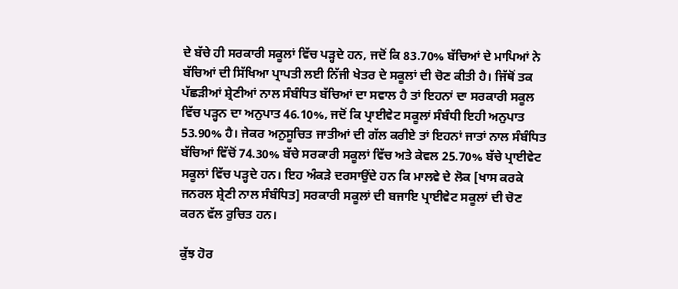ਦੇ ਬੱਚੇ ਹੀ ਸਰਕਾਰੀ ਸਕੂਲਾਂ ਵਿੱਚ ਪੜ੍ਹਦੇ ਹਨ, ਜਦੋਂ ਕਿ 83.70% ਬੱਚਿਆਂ ਦੇ ਮਾਪਿਆਂ ਨੇ ਬੱਚਿਆਂ ਦੀ ਸਿੱਖਿਆ ਪ੍ਰਾਪਤੀ ਲਈ ਨਿੱਜੀ ਖੇਤਰ ਦੇ ਸਕੂਲਾਂ ਦੀ ਚੋਣ ਕੀਤੀ ਹੈ। ਜਿੱਥੋਂ ਤਕ ਪੱਛੜੀਆਂ ਸ਼੍ਰੇਣੀਆਂ ਨਾਲ ਸੰਬੰਧਿਤ ਬੱਚਿਆਂ ਦਾ ਸਵਾਲ ਹੈ ਤਾਂ ਇਹਨਾਂ ਦਾ ਸਰਕਾਰੀ ਸਕੂਲ ਵਿੱਚ ਪੜ੍ਹਨ ਦਾ ਅਨੁਪਾਤ 46.10%, ਜਦੋਂ ਕਿ ਪ੍ਰਾਈਵੇਟ ਸਕੂਲਾਂ ਸੰਬੰਧੀ ਇਹੀ ਅਨੁਪਾਤ 53.90% ਹੈ। ਜੇਕਰ ਅਨੁਸੂਚਿਤ ਜਾਤੀਆਂ ਦੀ ਗੱਲ ਕਰੀਏ ਤਾਂ ਇਹਨਾਂ ਜਾਤਾਂ ਨਾਲ ਸੰਬੰਧਿਤ ਬੱਚਿਆਂ ਵਿੱਚੋਂ 74.30% ਬੱਚੇ ਸਰਕਾਰੀ ਸਕੂਲਾਂ ਵਿੱਚ ਅਤੇ ਕੇਵਲ 25.70% ਬੱਚੇ ਪ੍ਰਾਈਵੇਟ ਸਕੂਲਾਂ ਵਿੱਚ ਪੜ੍ਹਦੇ ਹਨ। ਇਹ ਅੰਕੜੇ ਦਰਸਾਉਂਦੇ ਹਨ ਕਿ ਮਾਲਵੇ ਦੇ ਲੋਕ [ਖਾਸ ਕਰਕੇ ਜਨਰਲ ਸ਼੍ਰੇਣੀ ਨਾਲ ਸੰਬੰਧਿਤ] ਸਰਕਾਰੀ ਸਕੂਲਾਂ ਦੀ ਬਜਾਇ ਪ੍ਰਾਈਵੇਟ ਸਕੂਲਾਂ ਦੀ ਚੋਣ ਕਰਨ ਵੱਲ ਰੁਚਿਤ ਹਨ।

ਕੁੱਝ ਹੋਰ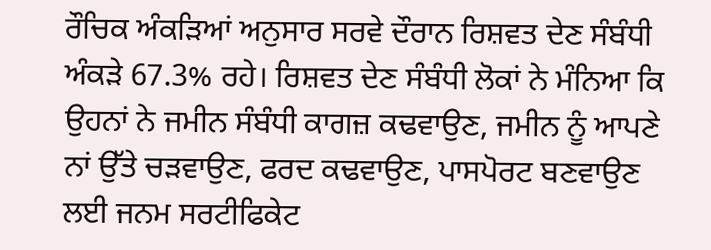ਰੌਚਿਕ ਅੰਕੜਿਆਂ ਅਨੁਸਾਰ ਸਰਵੇ ਦੌਰਾਨ ਰਿਸ਼ਵਤ ਦੇਣ ਸੰਬੰਧੀ ਅੰਕੜੇ 67.3% ਰਹੇ। ਰਿਸ਼ਵਤ ਦੇਣ ਸੰਬੰਧੀ ਲੋਕਾਂ ਨੇ ਮੰਨਿਆ ਕਿ ਉਹਨਾਂ ਨੇ ਜਮੀਨ ਸੰਬੰਧੀ ਕਾਗਜ਼ ਕਢਵਾਉਣ, ਜਮੀਨ ਨੂੰ ਆਪਣੇ ਨਾਂ ਉੱਤੇ ਚੜਵਾਉਣ, ਫਰਦ ਕਢਵਾਉਣ, ਪਾਸਪੋਰਟ ਬਣਵਾਉਣ ਲਈ ਜਨਮ ਸਰਟੀਫਿਕੇਟ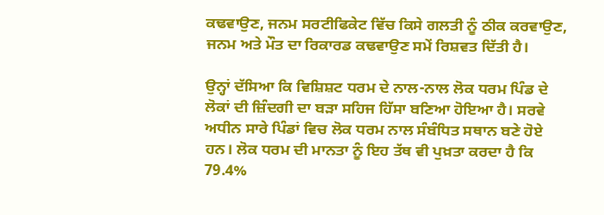ਕਢਵਾਉਣ, ਜਨਮ ਸਰਟੀਫਿਕੇਟ ਵਿੱਚ ਕਿਸੇ ਗਲਤੀ ਨੂੰ ਠੀਕ ਕਰਵਾਉਣ, ਜਨਮ ਅਤੇ ਮੌਤ ਦਾ ਰਿਕਾਰਡ ਕਢਵਾਉਣ ਸਮੇਂ ਰਿਸ਼ਵਤ ਦਿੱਤੀ ਹੈ।

ਉਨ੍ਹਾਂ ਦੱਸਿਆ ਕਿ ਵਿਸ਼ਿਸ਼ਟ ਧਰਮ ਦੇ ਨਾਲ-ਨਾਲ ਲੋਕ ਧਰਮ ਪਿੰਡ ਦੇ ਲੋਕਾਂ ਦੀ ਜ਼ਿੰਦਗੀ ਦਾ ਬੜਾ ਸਹਿਜ ਹਿੱਸਾ ਬਣਿਆ ਹੋਇਆ ਹੈ। ਸਰਵੇ ਅਧੀਨ ਸਾਰੇ ਪਿੰਡਾਂ ਵਿਚ ਲੋਕ ਧਰਮ ਨਾਲ ਸੰਬੰਧਿਤ ਸਥਾਨ ਬਣੇ ਹੋਏ ਹਨ। ਲੋਕ ਧਰਮ ਦੀ ਮਾਨਤਾ ਨੂੰ ਇਹ ਤੱਥ ਵੀ ਪੁਖ਼ਤਾ ਕਰਦਾ ਹੈ ਕਿ 79.4%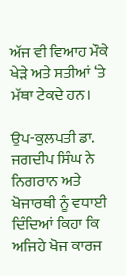ਅੱਜ ਵੀ ਵਿਆਹ ਮੌਕੇ ਖੇੜੇ ਅਤੇ ਸਤੀਆਂ ‘ਤੇ ਮੱਥਾ ਟੇਕਦੇ ਹਨ।

ਉਪ-ਕੁਲਪਤੀ ਡਾ. ਜਗਦੀਪ ਸਿੰਘ ਨੇ ਨਿਗਰਾਨ ਅਤੇ ਖੋਜਾਰਥੀ ਨੂੰ ਵਧਾਈ ਦਿੰਦਿਆਂ ਕਿਹਾ ਕਿ ਅਜਿਹੇ ਖੋਜ ਕਾਰਜ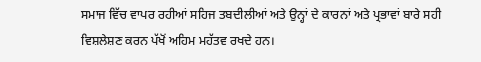ਸਮਾਜ ਵਿੱਚ ਵਾਪਰ ਰਹੀਆਂ ਸਹਿਜ ਤਬਦੀਲੀਆਂ ਅਤੇ ਉਨ੍ਹਾਂ ਦੇ ਕਾਰਨਾਂ ਅਤੇ ਪ੍ਰਭਾਵਾਂ ਬਾਰੇ ਸਹੀ ਵਿਸ਼ਲੇਸ਼ਣ ਕਰਨ ਪੱਖੋਂ ਅਹਿਮ ਮਹੱਤਵ ਰਖਦੇ ਹਨ।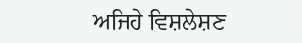ਅਜਿਹੇ ਵਿਸ਼ਲੇਸ਼ਣ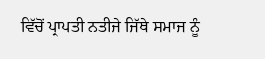ਵਿੱਚੋਂ ਪ੍ਰਾਪਤੀ ਨਤੀਜੇ ਜਿੱਥੇ ਸਮਾਜ ਨੂੰ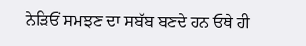ਨੇੜਿਓਂ ਸਮਝਣ ਦਾ ਸਬੱਬ ਬਣਦੇ ਹਨ ਓਥੇ ਹੀ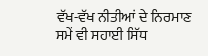ਵੱਖ-ਵੱਖ ਨੀਤੀਆਂ ਦੇ ਨਿਰਮਾਣ ਸਮੇਂ ਵੀ ਸਹਾਈ ਸਿੱਧ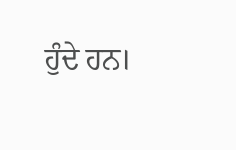ਹੁੰਦੇ ਹਨ।